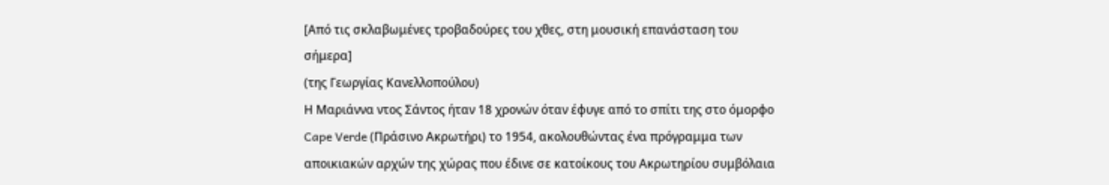[Από τις σκλαβωμένες τροβαδούρες του χθες, στη μουσική επανάσταση του σήμερα]
(της Γεωργίας Κανελλοπούλου)
Η Μαριάννα ντος Σάντος ήταν 18 χρονών όταν έφυγε από το σπίτι της στο όμορφο Cape Verde (Πράσινο Ακρωτήρι) το 1954, ακολουθώντας ένα πρόγραμμα των αποικιακών αρχών της χώρας που έδινε σε κατοίκους του Ακρωτηρίου συμβόλαια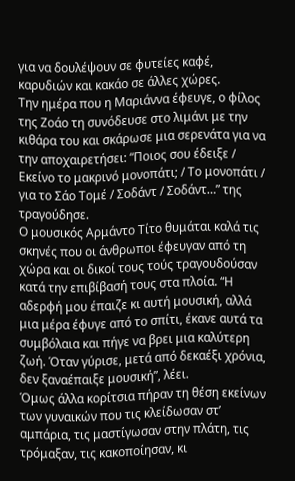για να δουλέψουν σε φυτείες καφέ, καρυδιών και κακάο σε άλλες χώρες.
Την ημέρα που η Μαριάννα έφευγε, ο φίλος της Ζοάο τη συνόδευσε στο λιμάνι με την κιθάρα του και σκάρωσε μια σερενάτα για να την αποχαιρετήσει: “Ποιος σου έδειξε / Εκείνο το μακρινό μονοπάτι; / Το μονοπάτι / για το Σάο Τομέ / Σοδάντ / Σοδάντ…” της τραγούδησε.
Ο μουσικός Αρμάντο Τίτο θυμάται καλά τις σκηνές που οι άνθρωποι έφευγαν από τη χώρα και οι δικοί τους τούς τραγουδούσαν κατά την επιβίβασή τους στα πλοία. “Η αδερφή μου έπαιζε κι αυτή μουσική, αλλά μια μέρα έφυγε από το σπίτι, έκανε αυτά τα συμβόλαια και πήγε να βρει μια καλύτερη ζωή. Όταν γύρισε, μετά από δεκαέξι χρόνια, δεν ξαναέπαιξε μουσική”, λέει.
Όμως άλλα κορίτσια πήραν τη θέση εκείνων των γυναικών που τις κλείδωσαν στ’ αμπάρια, τις μαστίγωσαν στην πλάτη, τις τρόμαξαν, τις κακοποίησαν, κι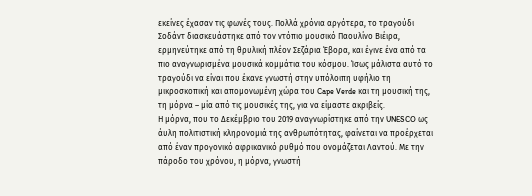εκείνες έχασαν τις φωνές τους. Πολλά χρόνια αργότερα, το τραγούδι Σοδάντ διασκευάστηκε από τον ντόπιο μουσικό Παουλίνο Βιέιρα, ερμηνεύτηκε από τη θρυλική πλέον Σεζάρια Έβορα, και έγινε ένα από τα πιο αναγνωρισμένα μουσικά κομμάτια του κόσμου. Ίσως μάλιστα αυτό το τραγούδι να είναι που έκανε γνωστή στην υπόλοιπη υφήλιο τη μικροσκοπική και απομονωμένη χώρα του Cape Verde και τη μουσική της, τη μόρνα – μία από τις μουσικές της, για να είμαστε ακριβείς.
Η μόρνα, που το Δεκέμβριο του 2019 αναγνωρίστηκε από την UNESCO ως άυλη πολιτιστική κληρονομιά της ανθρωπότητας, φαίνεται να προέρχεται από έναν προγονικό αφρικανικό ρυθμό που ονομάζεται Λαντού. Με την πάροδο του χρόνου, η μόρνα, γνωστή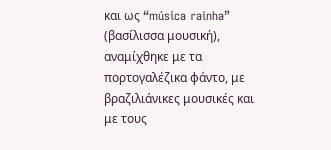και ως “música rainha” (βασίλισσα μουσική), αναμίχθηκε με τα πορτογαλέζικα φάντο, με βραζιλιάνικες μουσικές και με τους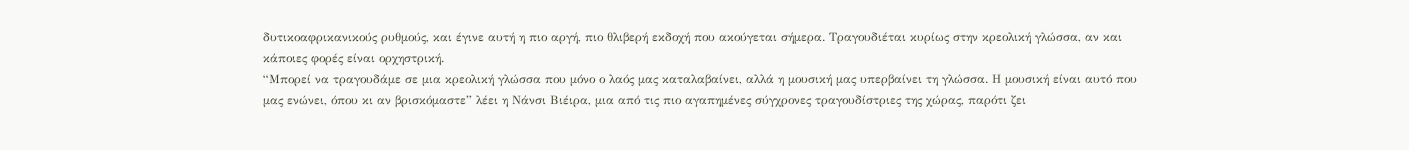δυτικοαφρικανικούς ρυθμούς, και έγινε αυτή η πιο αργή, πιο θλιβερή εκδοχή που ακούγεται σήμερα. Τραγουδιέται κυρίως στην κρεολική γλώσσα, αν και κάποιες φορές είναι ορχηστρική.
“Μπορεί να τραγουδάμε σε μια κρεολική γλώσσα που μόνο ο λαός μας καταλαβαίνει, αλλά η μουσική μας υπερβαίνει τη γλώσσα. Η μουσική είναι αυτό που μας ενώνει, όπου κι αν βρισκόμαστε” λέει η Νάνσι Βιέιρα, μια από τις πιο αγαπημένες σύγχρονες τραγουδίστριες της χώρας, παρότι ζει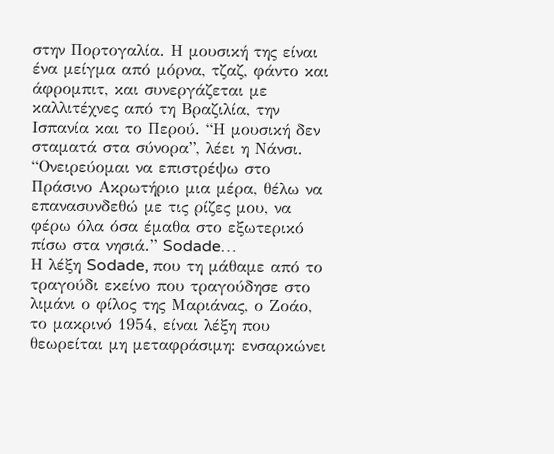στην Πορτογαλία. Η μουσική της είναι ένα μείγμα από μόρνα, τζαζ, φάντο και άφρομπιτ, και συνεργάζεται με καλλιτέχνες από τη Βραζιλία, την Ισπανία και το Περού. “Η μουσική δεν σταματά στα σύνορα”, λέει η Νάνσι. “Ονειρεύομαι να επιστρέψω στο Πράσινο Ακρωτήριο μια μέρα, θέλω να επανασυνδεθώ με τις ρίζες μου, να φέρω όλα όσα έμαθα στο εξωτερικό πίσω στα νησιά.” Sodade…
Η λέξη Sodade, που τη μάθαμε από το τραγούδι εκείνο που τραγούδησε στο λιμάνι ο φίλος της Μαριάνας, ο Ζοάο, το μακρινό 1954, είναι λέξη που θεωρείται μη μεταφράσιμη: ενσαρκώνει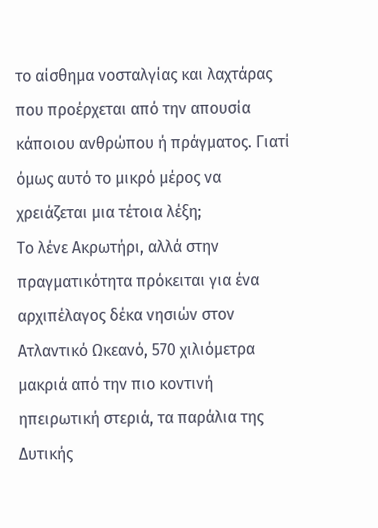το αίσθημα νοσταλγίας και λαχτάρας που προέρχεται από την απουσία κάποιου ανθρώπου ή πράγματος. Γιατί όμως αυτό το μικρό μέρος να χρειάζεται μια τέτοια λέξη;
Το λένε Ακρωτήρι, αλλά στην πραγματικότητα πρόκειται για ένα αρχιπέλαγος δέκα νησιών στον Ατλαντικό Ωκεανό, 570 χιλιόμετρα μακριά από την πιο κοντινή ηπειρωτική στεριά, τα παράλια της Δυτικής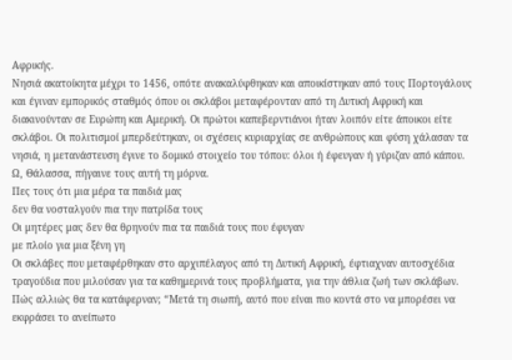Αφρικής.
Νησιά ακατοίκητα μέχρι το 1456, οπότε ανακαλύφθηκαν και αποικίστηκαν από τους Πορτογάλους και έγιναν εμπορικός σταθμός όπου οι σκλάβοι μεταφέρονταν από τη Δυτική Αφρική και διακινούνταν σε Ευρώπη και Αμερική. Οι πρώτοι καπεβερντιάνοι ήταν λοιπόν είτε άποικοι είτε σκλάβοι. Οι πολιτισμοί μπερδεύτηκαν, οι σχέσεις κυριαρχίας σε ανθρώπους και φύση χάλασαν τα νησιά, η μετανάστευση έγινε το δομικό στοιχείο του τόπου: όλοι ή έφευγαν ή γύριζαν από κάπου.
Ω, Θάλασσα, πήγαινε τους αυτή τη μόρνα.
Πες τους ότι μια μέρα τα παιδιά μας
δεν θα νοσταλγούν πια την πατρίδα τους
Οι μητέρες μας δεν θα θρηνούν πια τα παιδιά τους που έφυγαν
με πλοίο για μια ξένη γη
Οι σκλάβες που μεταφέρθηκαν στο αρχιπέλαγος από τη Δυτική Αφρική, έφτιαχναν αυτοσχέδια τραγούδια που μιλούσαν για τα καθημερινά τους προβλήματα, για την άθλια ζωή των σκλάβων. Πώς αλλιώς θα τα κατάφερναν; “Μετά τη σιωπή, αυτό που είναι πιο κοντά στο να μπορέσει να εκφράσει το ανείπωτο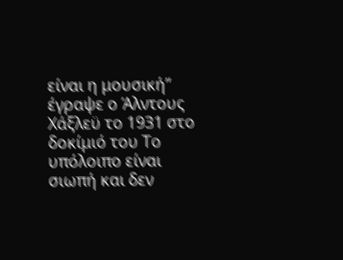είναι η μουσική” έγραψε ο Άλντους Χάξλεϋ το 1931 στο δοκίμιό του Το υπόλοιπο είναι σιωπή και δεν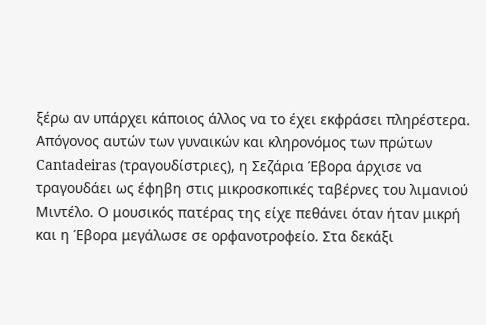ξέρω αν υπάρχει κάποιος άλλος να το έχει εκφράσει πληρέστερα.
Απόγονος αυτών των γυναικών και κληρονόμος των πρώτων Cantadeiras (τραγουδίστριες), η Σεζάρια Έβορα άρχισε να τραγουδάει ως έφηβη στις μικροσκοπικές ταβέρνες του λιμανιού Μιντέλο. Ο μουσικός πατέρας της είχε πεθάνει όταν ήταν μικρή και η Έβορα μεγάλωσε σε ορφανοτροφείο. Στα δεκάξι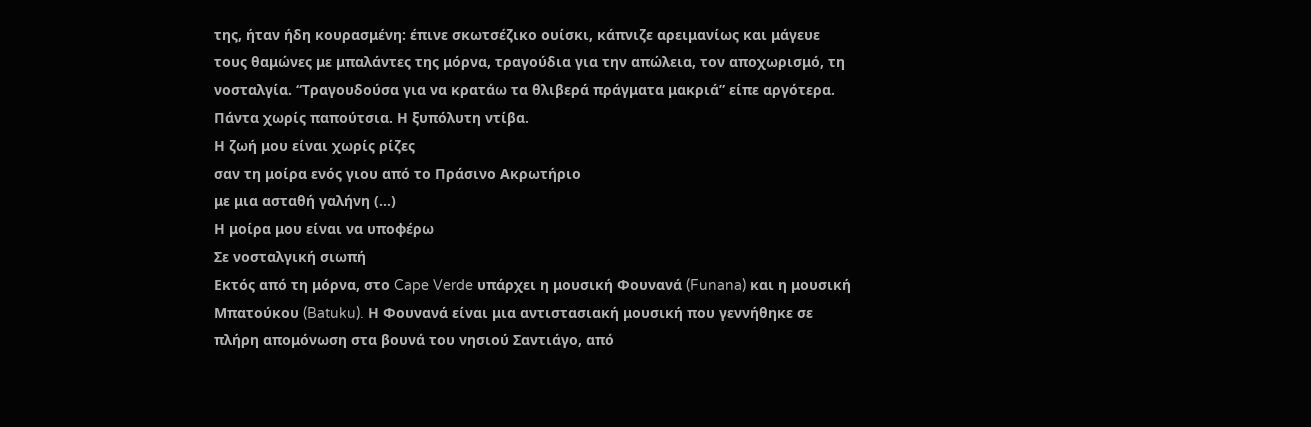της, ήταν ήδη κουρασμένη: έπινε σκωτσέζικο ουίσκι, κάπνιζε αρειμανίως και μάγευε τους θαμώνες με μπαλάντες της μόρνα, τραγούδια για την απώλεια, τον αποχωρισμό, τη νοσταλγία. “Τραγουδούσα για να κρατάω τα θλιβερά πράγματα μακριά” είπε αργότερα. Πάντα χωρίς παπούτσια. Η ξυπόλυτη ντίβα.
Η ζωή μου είναι χωρίς ρίζες
σαν τη μοίρα ενός γιου από το Πράσινο Ακρωτήριο
με μια ασταθή γαλήνη (…)
Η μοίρα μου είναι να υποφέρω
Σε νοσταλγική σιωπή
Εκτός από τη μόρνα, στο Cape Verde υπάρχει η μουσική Φουνανά (Funana) και η μουσική Μπατούκου (Batuku). Η Φουνανά είναι μια αντιστασιακή μουσική που γεννήθηκε σε πλήρη απομόνωση στα βουνά του νησιού Σαντιάγο, από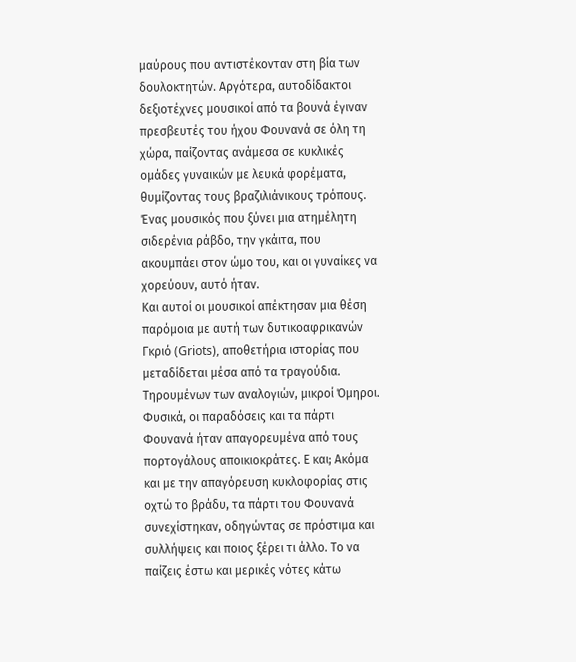μαύρους που αντιστέκονταν στη βία των δουλοκτητών. Αργότερα, αυτοδίδακτοι δεξιοτέχνες μουσικοί από τα βουνά έγιναν πρεσβευτές του ήχου Φουνανά σε όλη τη χώρα, παίζοντας ανάμεσα σε κυκλικές ομάδες γυναικών με λευκά φορέματα, θυμίζοντας τους βραζιλιάνικους τρόπους. Ένας μουσικός που ξύνει μια ατημέλητη σιδερένια ράβδο, την γκάιτα, που ακουμπάει στον ώμο του, και οι γυναίκες να χορεύουν, αυτό ήταν.
Και αυτοί οι μουσικοί απέκτησαν μια θέση παρόμοια με αυτή των δυτικοαφρικανών Γκριό (Griots), αποθετήρια ιστορίας που μεταδίδεται μέσα από τα τραγούδια. Τηρουμένων των αναλογιών, μικροί Όμηροι. Φυσικά, οι παραδόσεις και τα πάρτι Φουνανά ήταν απαγορευμένα από τους πορτογάλους αποικιοκράτες. Ε και; Ακόμα και με την απαγόρευση κυκλοφορίας στις οχτώ το βράδυ, τα πάρτι του Φουνανά συνεχίστηκαν, οδηγώντας σε πρόστιμα και συλλήψεις και ποιος ξέρει τι άλλο. Το να παίζεις έστω και μερικές νότες κάτω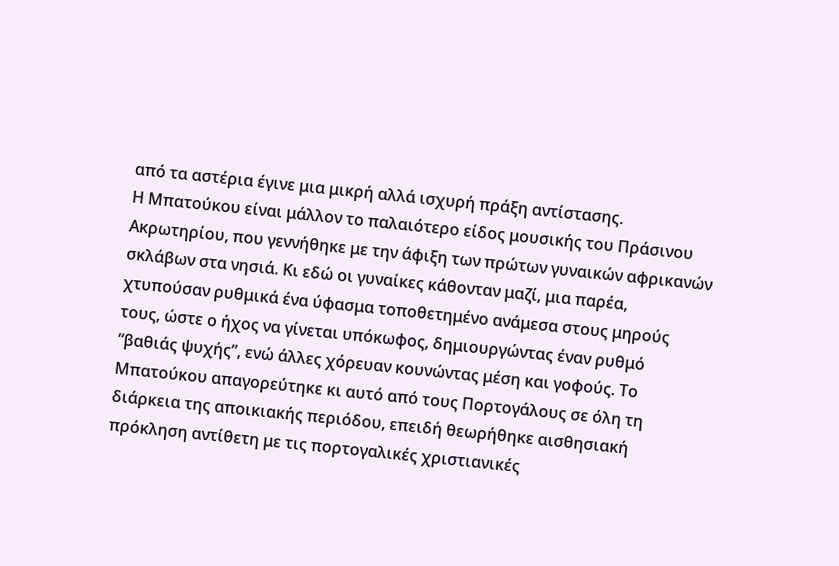από τα αστέρια έγινε μια μικρή αλλά ισχυρή πράξη αντίστασης.
Η Μπατούκου είναι μάλλον το παλαιότερο είδος μουσικής του Πράσινου Ακρωτηρίου, που γεννήθηκε με την άφιξη των πρώτων γυναικών αφρικανών σκλάβων στα νησιά. Κι εδώ οι γυναίκες κάθονταν μαζί, μια παρέα, χτυπούσαν ρυθμικά ένα ύφασμα τοποθετημένο ανάμεσα στους μηρούς τους, ώστε ο ήχος να γίνεται υπόκωφος, δημιουργώντας έναν ρυθμό “βαθιάς ψυχής”, ενώ άλλες χόρευαν κουνώντας μέση και γοφούς. Το Μπατούκου απαγορεύτηκε κι αυτό από τους Πορτογάλους σε όλη τη διάρκεια της αποικιακής περιόδου, επειδή θεωρήθηκε αισθησιακή πρόκληση αντίθετη με τις πορτογαλικές χριστιανικές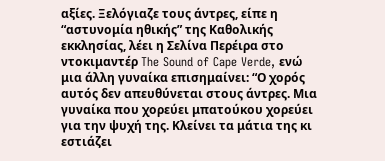αξίες. Ξελόγιαζε τους άντρες, είπε η “αστυνομία ηθικής” της Καθολικής εκκλησίας, λέει η Σελίνα Περέιρα στο ντοκιμαντέρ The Sound of Cape Verde, ενώ μια άλλη γυναίκα επισημαίνει: “Ο χορός αυτός δεν απευθύνεται στους άντρες. Μια γυναίκα που χορεύει μπατούκου χορεύει για την ψυχή της. Κλείνει τα μάτια της κι εστιάζει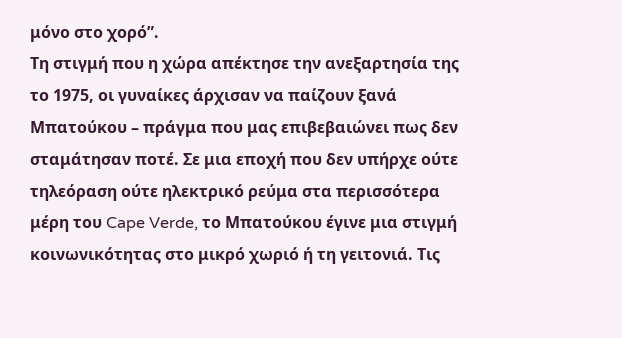μόνο στο χορό”.
Τη στιγμή που η χώρα απέκτησε την ανεξαρτησία της το 1975, οι γυναίκες άρχισαν να παίζουν ξανά Μπατούκου – πράγμα που μας επιβεβαιώνει πως δεν σταμάτησαν ποτέ. Σε μια εποχή που δεν υπήρχε ούτε τηλεόραση ούτε ηλεκτρικό ρεύμα στα περισσότερα μέρη του Cape Verde, το Μπατούκου έγινε μια στιγμή κοινωνικότητας στο μικρό χωριό ή τη γειτονιά. Τις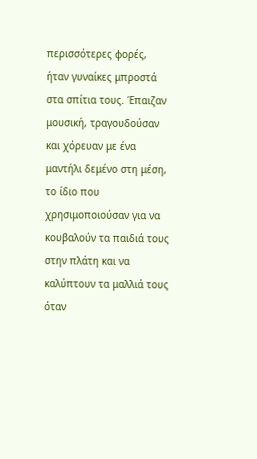περισσότερες φορές, ήταν γυναίκες μπροστά στα σπίτια τους. Έπαιζαν μουσική, τραγουδούσαν και χόρευαν με ένα μαντήλι δεμένο στη μέση, το ίδιο που χρησιμοποιούσαν για να κουβαλούν τα παιδιά τους στην πλάτη και να καλύπτουν τα μαλλιά τους όταν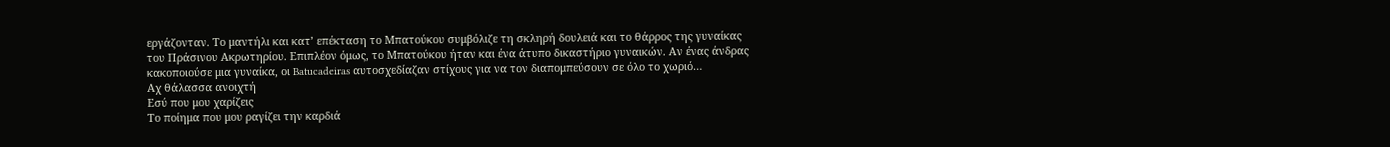εργάζονταν. Το μαντήλι και κατ’ επέκταση το Μπατούκου συμβόλιζε τη σκληρή δουλειά και το θάρρος της γυναίκας του Πράσινου Ακρωτηρίου. Επιπλέον όμως, το Μπατούκου ήταν και ένα άτυπο δικαστήριο γυναικών. Αν ένας άνδρας κακοποιούσε μια γυναίκα, οι Batucadeiras αυτοσχεδίαζαν στίχους για να τον διαπομπεύσουν σε όλο το χωριό…
Αχ θάλασσα ανοιχτή
Εσύ που μου χαρίζεις
Το ποίημα που μου ραγίζει την καρδιά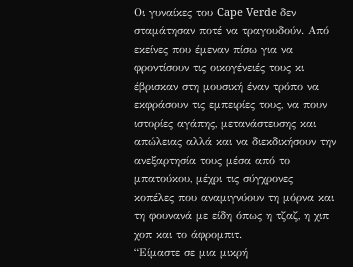Οι γυναίκες του Cape Verde δεν σταμάτησαν ποτέ να τραγουδούν. Από εκείνες που έμεναν πίσω για να φροντίσουν τις οικογένειές τους κι έβρισκαν στη μουσική έναν τρόπο να εκφράσουν τις εμπειρίες τους, να πουν ιστορίες αγάπης, μετανάστευσης και απώλειας αλλά και να διεκδικήσουν την ανεξαρτησία τους μέσα από το μπατούκου, μέχρι τις σύγχρονες κοπέλες που αναμιγνύουν τη μόρνα και τη φουνανά με είδη όπως η τζαζ, η χιπ χοπ και το άφρομπιτ.
“Είμαστε σε μια μικρή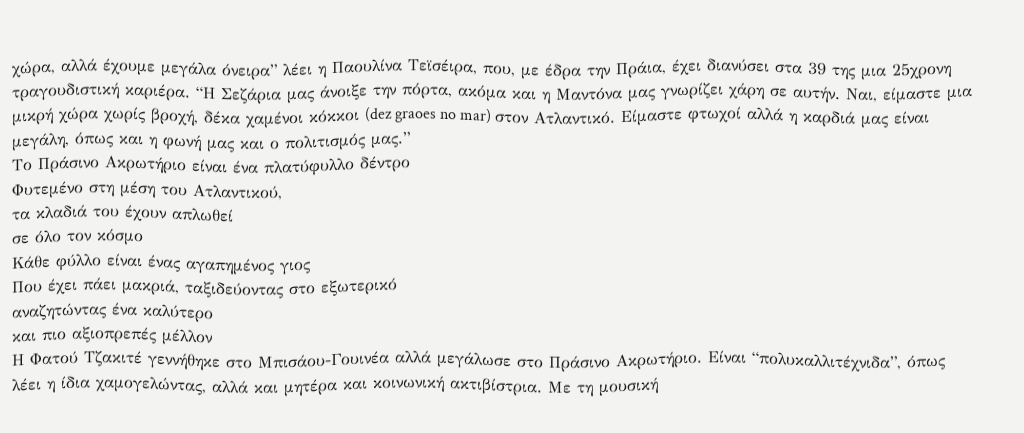χώρα, αλλά έχουμε μεγάλα όνειρα” λέει η Παουλίνα Τεϊσέιρα, που, με έδρα την Πράια, έχει διανύσει στα 39 της μια 25χρονη τραγουδιστική καριέρα. “Η Σεζάρια μας άνοιξε την πόρτα, ακόμα και η Μαντόνα μας γνωρίζει χάρη σε αυτήν. Ναι, είμαστε μια μικρή χώρα χωρίς βροχή, δέκα χαμένοι κόκκοι (dez graoes no mar) στον Ατλαντικό. Είμαστε φτωχοί αλλά η καρδιά μας είναι μεγάλη, όπως και η φωνή μας και ο πολιτισμός μας.”
Το Πράσινο Ακρωτήριο είναι ένα πλατύφυλλο δέντρο
Φυτεμένο στη μέση του Ατλαντικού,
τα κλαδιά του έχουν απλωθεί
σε όλο τον κόσμο
Κάθε φύλλο είναι ένας αγαπημένος γιος
Που έχει πάει μακριά, ταξιδεύοντας στο εξωτερικό
αναζητώντας ένα καλύτερο
και πιο αξιοπρεπές μέλλον
Η Φατού Τζακιτέ γεννήθηκε στο Μπισάου-Γουινέα αλλά μεγάλωσε στο Πράσινο Ακρωτήριο. Είναι “πολυκαλλιτέχνιδα”, όπως λέει η ίδια χαμογελώντας, αλλά και μητέρα και κοινωνική ακτιβίστρια. Με τη μουσική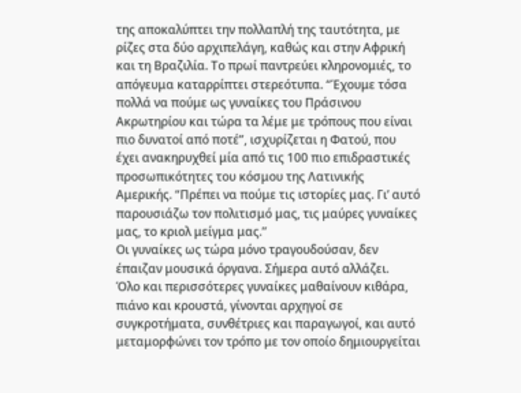της αποκαλύπτει την πολλαπλή της ταυτότητα, με ρίζες στα δύο αρχιπελάγη, καθώς και στην Αφρική και τη Βραζιλία. Το πρωί παντρεύει κληρονομιές, το απόγευμα καταρρίπτει στερεότυπα. “Έχουμε τόσα πολλά να πούμε ως γυναίκες του Πράσινου Ακρωτηρίου και τώρα τα λέμε με τρόπους που είναι πιο δυνατοί από ποτέ”, ισχυρίζεται η Φατού, που έχει ανακηρυχθεί μία από τις 100 πιο επιδραστικές προσωπικότητες του κόσμου της Λατινικής Αμερικής. “Πρέπει να πούμε τις ιστορίες μας. Γι’ αυτό παρουσιάζω τον πολιτισμό μας, τις μαύρες γυναίκες μας, το κριολ μείγμα μας.”
Οι γυναίκες ως τώρα μόνο τραγουδούσαν, δεν έπαιζαν μουσικά όργανα. Σήμερα αυτό αλλάζει.
Όλο και περισσότερες γυναίκες μαθαίνουν κιθάρα, πιάνο και κρουστά, γίνονται αρχηγοί σε συγκροτήματα, συνθέτριες και παραγωγοί, και αυτό μεταμορφώνει τον τρόπο με τον οποίο δημιουργείται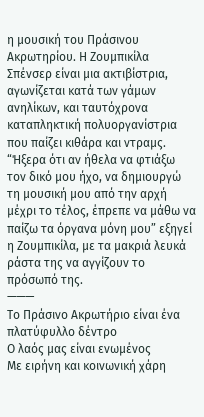η μουσική του Πράσινου Ακρωτηρίου. Η Ζουμπικίλα Σπένσερ είναι μια ακτιβίστρια, αγωνίζεται κατά των γάμων ανηλίκων, και ταυτόχρονα καταπληκτική πολυοργανίστρια που παίζει κιθάρα και ντραμς. “Ήξερα ότι αν ήθελα να φτιάξω τον δικό μου ήχο, να δημιουργώ τη μουσική μου από την αρχή μέχρι το τέλος, έπρεπε να μάθω να παίζω τα όργανα μόνη μου” εξηγεί η Ζουμπικίλα, με τα μακριά λευκά ράστα της να αγγίζουν το πρόσωπό της.
———
Το Πράσινο Ακρωτήριο είναι ένα πλατύφυλλο δέντρο
Ο λαός μας είναι ενωμένος
Με ειρήνη και κοινωνική χάρη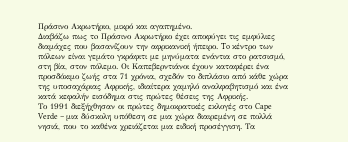Πράσινο Ακρωτήριο, μικρό και αγαπημένο.
Διαβάζω πως τo Πράσινο Ακρωτήριο έχει αποφύγει τις εμφύλιες διαμάχες που βασανίζουν την αφρικανική ήπειρο. To κέντρο των πόλεων είναι γεμάτο γκράφιτι με μηνύματα ενάντια στο ρατσισμό, στη βία, στον πόλεμο. Οι Καπεβερντιάνοι έχουν καταφέρει ένα προσδόκιμο ζωής στα 71 χρόνια, σχεδόν το διπλάσιο από κάθε χώρα της υποσαχάριας Αφρικής, ιδιαίτερα χαμηλό αναλφαβητισμό και ένα κατά κεφαλήν εισόδημα στις πρώτες θέσεις της Αφρικής.
Το 1991 διεξήχθησαν οι πρώτες δημοκρατικές εκλογές στο Cape Verde – μια δύσκολη υπόθεση σε μια χώρα διαιρεμένη σε πολλά νησιά, που το καθένα χρειάζεται μια ειδική προσέγγιση. Τα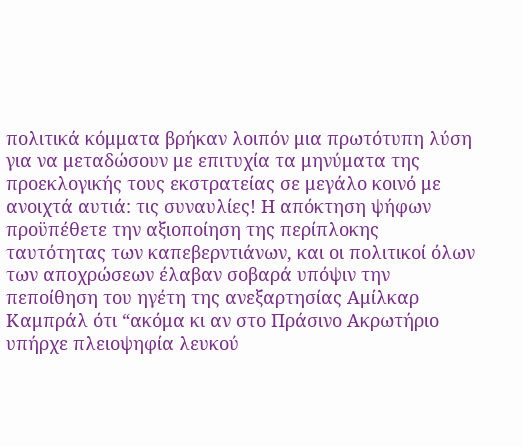πολιτικά κόμματα βρήκαν λοιπόν μια πρωτότυπη λύση για να μεταδώσουν με επιτυχία τα μηνύματα της προεκλογικής τους εκστρατείας σε μεγάλο κοινό με ανοιχτά αυτιά: τις συναυλίες! Η απόκτηση ψήφων προϋπέθετε την αξιοποίηση της περίπλοκης ταυτότητας των καπεβερντιάνων, και οι πολιτικοί όλων των αποχρώσεων έλαβαν σοβαρά υπόψιν την πεποίθηση του ηγέτη της ανεξαρτησίας Αμίλκαρ Καμπράλ ότι “ακόμα κι αν στο Πράσινο Ακρωτήριο υπήρχε πλειοψηφία λευκού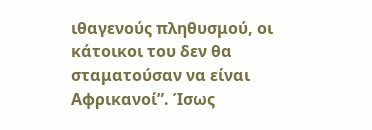ιθαγενούς πληθυσμού, οι κάτοικοι του δεν θα σταματούσαν να είναι Αφρικανοί”. Ίσως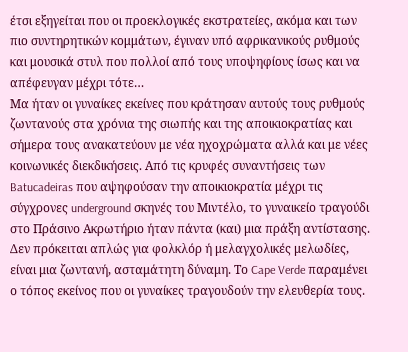έτσι εξηγείται που οι προεκλογικές εκστρατείες, ακόμα και των πιο συντηρητικών κομμάτων, έγιναν υπό αφρικανικούς ρυθμούς και μουσικά στυλ που πολλοί από τους υποψηφίους ίσως και να απέφευγαν μέχρι τότε…
Μα ήταν οι γυναίκες εκείνες που κράτησαν αυτούς τους ρυθμούς ζωντανούς στα χρόνια της σιωπής και της αποικιοκρατίας και σήμερα τους ανακατεύουν με νέα ηχοχρώματα αλλά και με νέες κοινωνικές διεκδικήσεις. Από τις κρυφές συναντήσεις των Batucadeiras που αψηφούσαν την αποικιοκρατία μέχρι τις σύγχρονες underground σκηνές του Μιντέλο, το γυναικείο τραγούδι στο Πράσινο Ακρωτήριο ήταν πάντα (και) μια πράξη αντίστασης. Δεν πρόκειται απλώς για φολκλόρ ή μελαγχολικές μελωδίες, είναι μια ζωντανή, ασταμάτητη δύναμη. Το Cape Verde παραμένει ο τόπος εκείνος που οι γυναίκες τραγουδούν την ελευθερία τους.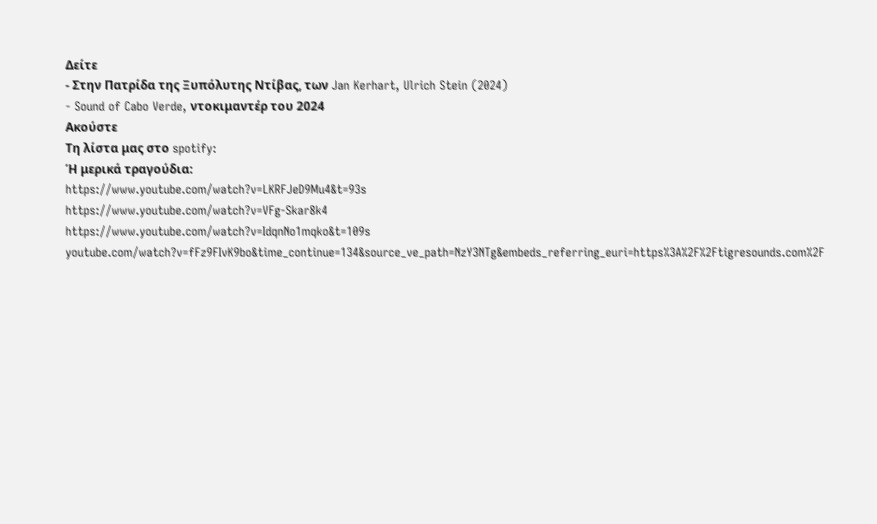Δείτε
- Στην Πατρίδα της Ξυπόλυτης Ντίβας, των Jan Kerhart, Ulrich Stein (2024)
- Sound of Cabo Verde, ντοκιμαντέρ του 2024
Ακούστε
Τη λίστα μας στο spotify:
Ή μερικά τραγούδια:
https://www.youtube.com/watch?v=LKRFJeD9Mu4&t=93s
https://www.youtube.com/watch?v=VFg-Skar8k4
https://www.youtube.com/watch?v=IdqnNo1mqko&t=109s
youtube.com/watch?v=fFz9FIvK9bo&time_continue=134&source_ve_path=NzY3NTg&embeds_referring_euri=https%3A%2F%2Ftigresounds.com%2F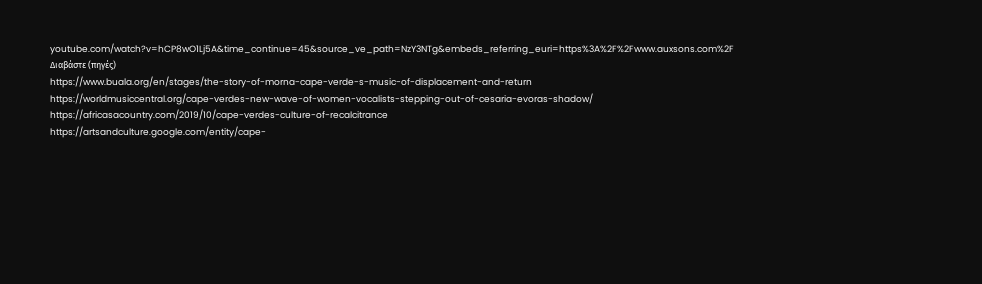youtube.com/watch?v=hCP8wO1Lj5A&time_continue=45&source_ve_path=NzY3NTg&embeds_referring_euri=https%3A%2F%2Fwww.auxsons.com%2F
Διαβάστε (πηγές)
https://www.buala.org/en/stages/the-story-of-morna-cape-verde-s-music-of-displacement-and-return
https://worldmusiccentral.org/cape-verdes-new-wave-of-women-vocalists-stepping-out-of-cesaria-evoras-shadow/
https://africasacountry.com/2019/10/cape-verdes-culture-of-recalcitrance
https://artsandculture.google.com/entity/cape-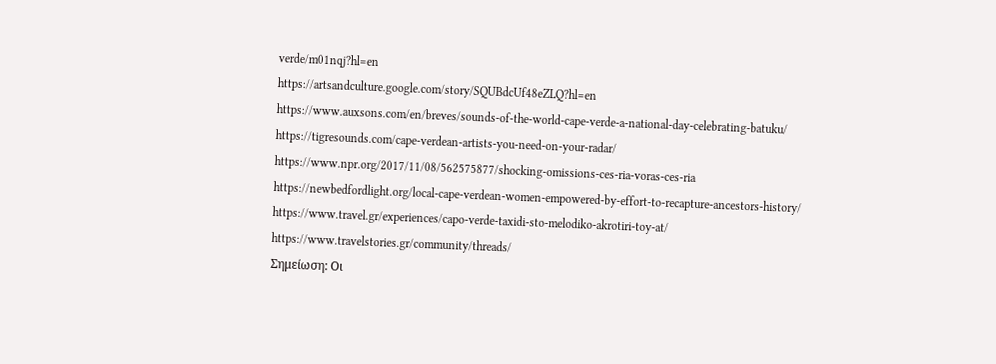verde/m01nqj?hl=en
https://artsandculture.google.com/story/SQUBdcUf48eZLQ?hl=en
https://www.auxsons.com/en/breves/sounds-of-the-world-cape-verde-a-national-day-celebrating-batuku/
https://tigresounds.com/cape-verdean-artists-you-need-on-your-radar/
https://www.npr.org/2017/11/08/562575877/shocking-omissions-ces-ria-voras-ces-ria
https://newbedfordlight.org/local-cape-verdean-women-empowered-by-effort-to-recapture-ancestors-history/
https://www.travel.gr/experiences/capo-verde-taxidi-sto-melodiko-akrotiri-toy-at/
https://www.travelstories.gr/community/threads/
Σημείωση: Οι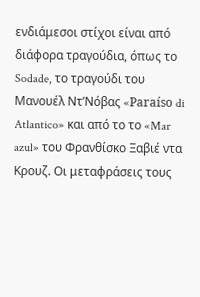ενδιάμεσοι στίχοι είναι από διάφορα τραγούδια, όπως το Sodade, το τραγούδι του Μανουέλ Ντ’Νόβας «Paraíso di Atlantico» και από το το «Mar azul» του Φρανθίσκο Ξαβιέ ντα Κρουζ. Οι μεταφράσεις τους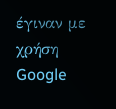έγιναν με χρήση Google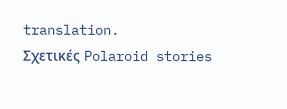translation.
Σχετικές Polaroid stories